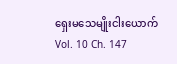ရှေးမသေမျိုးငါးယောက်
Vol. 10 Ch. 147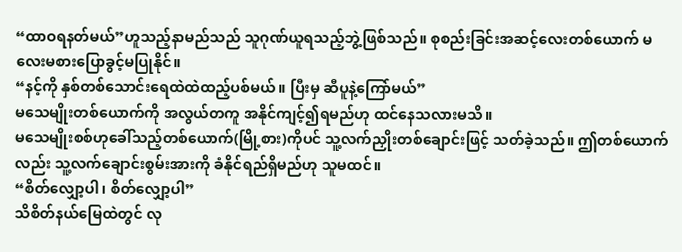“ထာဝရနတ်မယ်”ဟူသည့်နာမည်သည် သူဂုဏ်ယူရသည့်ဘွဲ့ဖြစ်သည်။ စုစည်းခြင်းအဆင့်လေးတစ်ယောက် မလေးမစားပြောခွင့်မပြုနိုင်။
“နင့်ကို နှစ်တစ်သောင်းရေထဲထဲထည့်ပစ်မယ်။ ပြီးမှ ဆီပူနဲ့ကြော်မယ်”
မသေမျိုးတစ်ယောက်ကို အလွယ်တကူ အနိုင်ကျင့်၍ရမည်ဟု ထင်နေသလားမသိ။
မသေမျိုးစစ်ဟုခေါ်သည့်တစ်ယောက်(မြို့စား)ကိုပင် သူ့လက်ညှိုးတစ်ချောင်းဖြင့် သတ်ခဲ့သည်။ ဤတစ်ယောက်လည်း သူ့လက်ချောင်းစွမ်းအားကို ခံနိုင်ရည်ရှိမည်ဟု သူမထင်။
“စိတ်လျှော့ပါ၊ စိတ်လျှော့ပါ”
သိစိတ်နယ်မြေထဲတွင် လု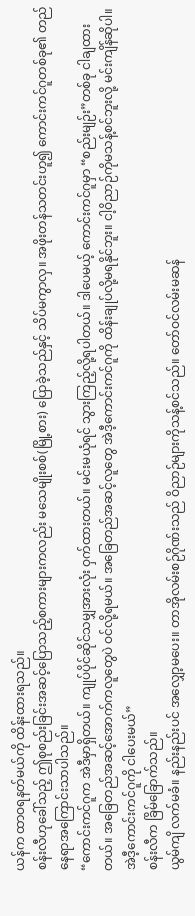ယန်က ထာဝရနတ်မယ်ကို ထိန်းထားရသည်။
စန်းလီဟုခေါ်သည့် ဤစုစည်းခြင်းအဆင့်ပြောသည့်စကားများကလည်း မသေမျိုးစစ်(မြို့စား) ပြောခဲ့သည်နှင့် သိပ်မကွာလှ။ အဖိုးတန်သတင်းဟူ၍ ကောင်းကင်ဂူတစ်ခု၏ တည်နေရာအကြောင်းသာပါသည်။
“ကောင်းကင်ဂူက အဲဒီမှာရှိတယ်။ ကျုပ်ပိုင်ဆိုင်သမျှအားလုံး ဝှက်ထားတယ်။ မင်းမယုံရင် သွားကြည့်လို့ရပါတယ်။ ဒါပေမယ့် ကောင်းကင်ဂူမှာ “စည်းမျဉ်း”တစ်ခု ငါချထားတယ်။ အခြေတည်အဆင့်အောက်ကလူတွေပဲ ဝင်လို့ရမယ်။ အခြေတည်အဆင့်လူတွေ အဲဒီ့ကောင်းကင်ဂူကို ထိန်းချုပ်လို့မရနိုင်ဘူး။ ငါ့ဝိညာဉ်ကိုမသန့်စင်ဘူးလို့ မင်းကျိန်ဆိုပါ။ အဲဒီ့ကောင်းကင်ဂူကို ငါပေးမယ်”
စန်းလီက ခြိမ်ခြောက်သည်။
ယွမ်ကျိ လက်မခံ။ နည်းနည်းပင် အလျှော့မပေး။ တာအိုလမ်းစဉ်ဂိုဏ်းသည် ဝိညာဉ်များကိုသန့်စင်သည်။ တော်ဝင်လမ်းမဆန်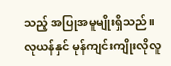သည့် အပြုအမူမျိုးရှိသည်။ လုယန်နှင် မုန်ကျင်းကျိုးလိုလူ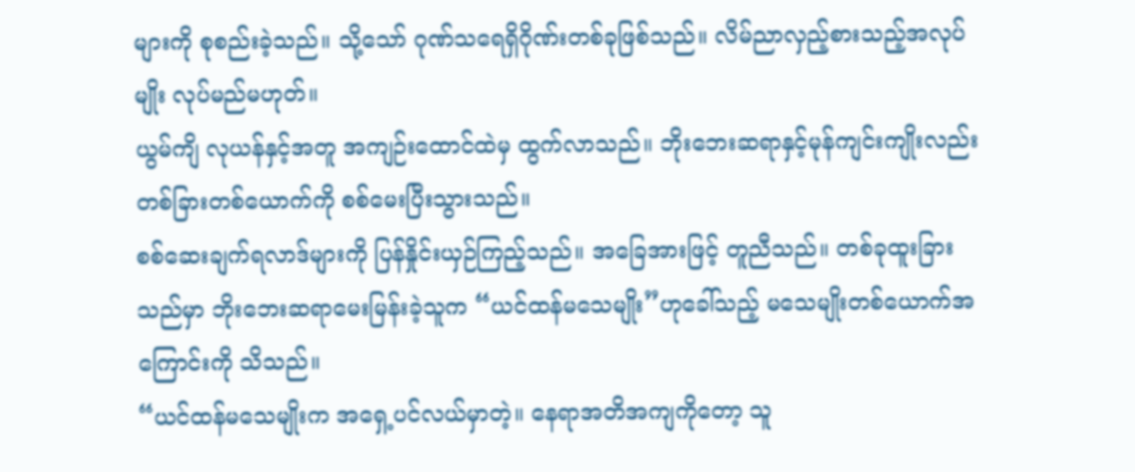များကို စုစည်းခဲ့သည်။ သို့သော် ဂုဏ်သရေရှိဂိုဏ်းတစ်ခုဖြစ်သည်။ လိမ်ညာလှည့်စားသည့်အလုပ်မျိုး လုပ်မည်မဟုတ်။
ယွမ်ကျိ လုယန်နှင့်အတူ အကျဉ်းထောင်ထဲမှ ထွက်လာသည်။ ဘိုးဘေးဆရာနှင့်မုန်ကျင်းကျိုးလည်း တစ်ခြားတစ်ယောက်ကို စစ်မေးပြီးသွားသည်။
စစ်ဆေးချက်ရလာဒ်များကို ပြန်နှိုင်းယှဉ်ကြည့်သည်။ အခြေအားဖြင့် တူညီသည်။ တစ်ခုထူးခြားသည်မှာ ဘိုးဘေးဆရာမေးမြန်းခဲ့သူက “ယင်ထန်မသေမျိုး”ဟုခေါ်သည့် မသေမျိုးတစ်ယောက်အကြောင်းကို သိသည်။
“ယင်ထန်မသေမျိုးက အရှေ့ပင်လယ်မှာတဲ့။ နေရာအတိအကျကိုတော့ သူ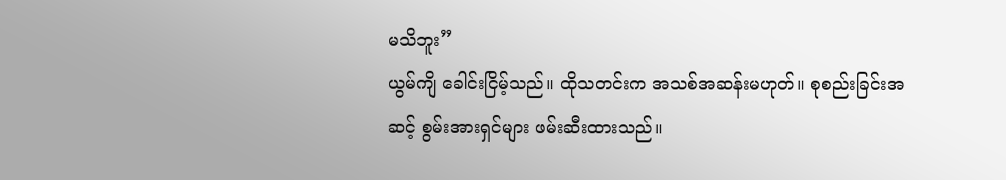မသိဘူး”
ယွမ်ကျိ ခေါင်းငြိမ့်သည်။ ထိုသတင်းက အသစ်အဆန်းမဟုတ်။ စုစည်းခြင်းအဆင့် စွမ်းအားရှင်များ ဖမ်းဆီးထားသည်။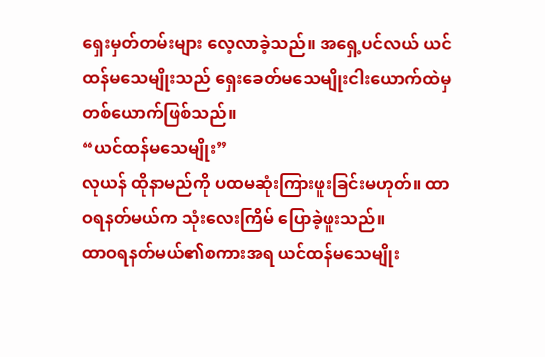ရှေးမှတ်တမ်းများ လေ့လာခဲ့သည်။ အရှေ့ပင်လယ် ယင်ထန်မသေမျိုးသည် ရှေးခေတ်မသေမျိုးငါးယောက်ထဲမှ တစ်ယောက်ဖြစ်သည်။
“ယင်ထန်မသေမျိုး”
လုယန် ထိုနာမည်ကို ပထမဆုံးကြားဖူးခြင်းမဟုတ်။ ထာဝရနတ်မယ်က သုံးလေးကြိမ် ပြောခဲ့ဖူးသည်။
ထာဝရနတ်မယ်၏စကားအရ ယင်ထန်မသေမျိုး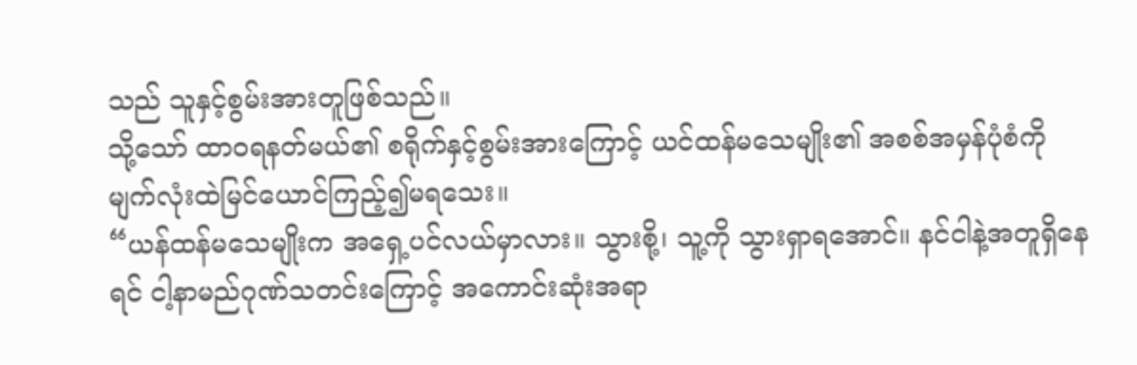သည် သူနှင့်စွမ်းအားတူဖြစ်သည်။
သို့သော် ထာဝရနတ်မယ်၏ စရိုက်နှင့်စွမ်းအားကြောင့် ယင်ထန်မသေမျိုး၏ အစစ်အမှန်ပုံစံကို မျက်လုံးထဲမြင်ယောင်ကြည့်၍မရသေး။
“ယန်ထန်မသေမျိုးက အရှေ့ပင်လယ်မှာလား။ သွားစို့၊ သူ့ကို သွားရှာရအောင်။ နင်ငါနဲ့အတူရှိနေရင် ငါ့နာမည်ဂုဏ်သတင်းကြောင့် အကောင်းဆုံးအရာ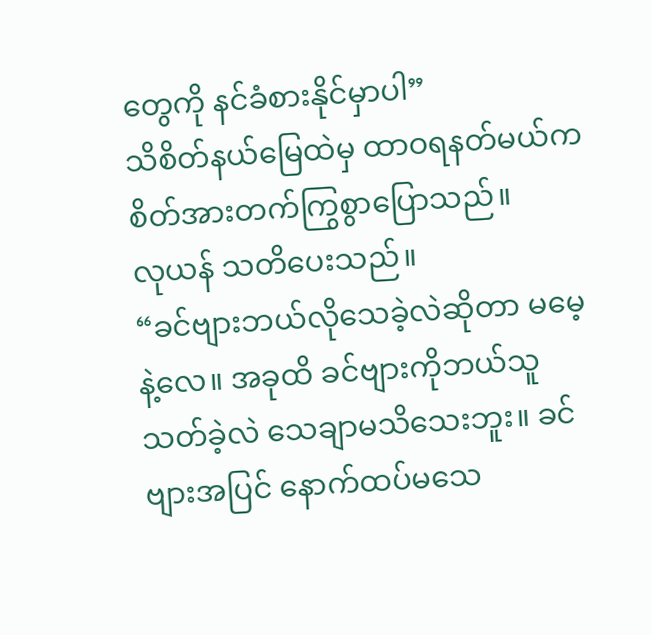တွေကို နင်ခံစားနိုင်မှာပါ”
သိစိတ်နယ်မြေထဲမှ ထာဝရနတ်မယ်က စိတ်အားတက်ကြွစွာပြောသည်။
လုယန် သတိပေးသည်။
“ခင်ဗျားဘယ်လိုသေခဲ့လဲဆိုတာ မမေ့နဲ့လေ။ အခုထိ ခင်ဗျားကိုဘယ်သူသတ်ခဲ့လဲ သေချာမသိသေးဘူး။ ခင်ဗျားအပြင် နောက်ထပ်မသေ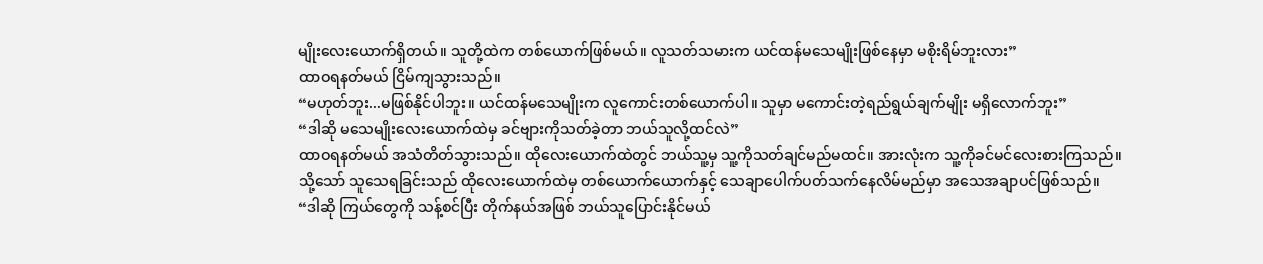မျိုးလေးယောက်ရှိတယ်။ သူတို့ထဲက တစ်ယောက်ဖြစ်မယ်။ လူသတ်သမားက ယင်ထန်မသေမျိုးဖြစ်နေမှာ မစိုးရိမ်ဘူးလား”
ထာဝရနတ်မယ် ငြိမ်ကျသွားသည်။
“မဟုတ်ဘူး...မဖြစ်နိုင်ပါဘူး။ ယင်ထန်မသေမျိုးက လူကောင်းတစ်ယောက်ပါ။ သူမှာ မကောင်းတဲ့ရည်ရွယ်ချက်မျိုး မရှိလောက်ဘူး”
“ဒါဆို မသေမျိုးလေးယောက်ထဲမှ ခင်ဗျားကိုသတ်ခဲ့တာ ဘယ်သူလို့ထင်လဲ”
ထာဝရနတ်မယ် အသံတိတ်သွားသည်။ ထိုလေးယောက်ထဲတွင် ဘယ်သူ့မှ သူ့ကိုသတ်ချင်မည်မထင်။ အားလုံးက သူ့ကိုခင်မင်လေးစားကြသည်။
သို့သော် သူသေရခြင်းသည် ထိုလေးယောက်ထဲမှ တစ်ယောက်ယောက်နှင့် သေချာပေါက်ပတ်သက်နေလိမ်မည်မှာ အသေအချာပင်ဖြစ်သည်။
“ဒါဆို ကြယ်တွေကို သန့်စင်ပြီး တိုက်နယ်အဖြစ် ဘယ်သူပြောင်းနိုင်မယ်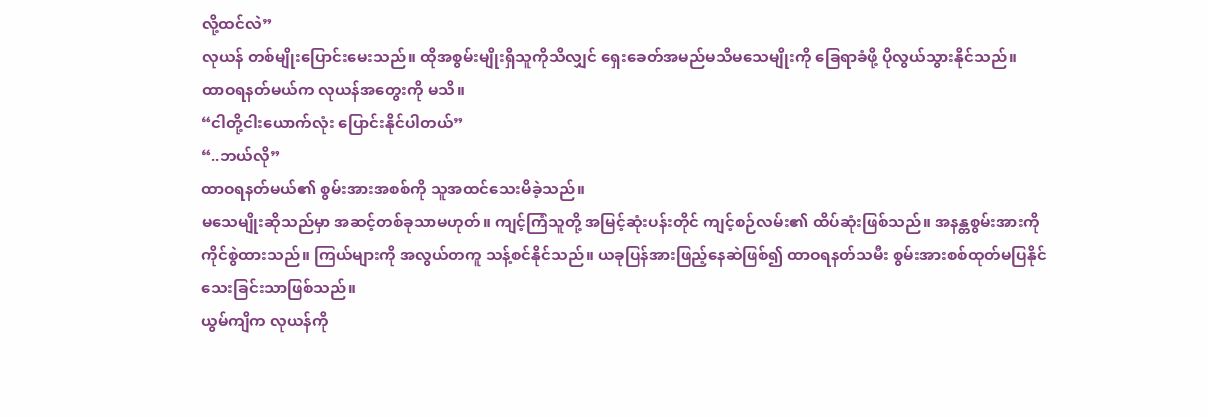လို့ထင်လဲ”
လုယန် တစ်မျိုးပြောင်းမေးသည်။ ထိုအစွမ်းမျိုးရှိသူကိုသိလျှင် ရှေးခေတ်အမည်မသိမသေမျိုးကို ခြေရာခံဖို့ ပိုလွယ်သွားနိုင်သည်။
ထာဝရနတ်မယ်က လုယန်အတွေးကို မသိ။
“ငါတို့ငါးယောက်လုံး ပြောင်းနိုင်ပါတယ်”
“..ဘယ်လို”
ထာဝရနတ်မယ်၏ စွမ်းအားအစစ်ကို သူအထင်သေးမိခဲ့သည်။
မသေမျိုးဆိုသည်မှာ အဆင့်တစ်ခုသာမဟုတ်။ ကျင့်ကြံသူတို့ အမြင့်ဆုံးပန်းတိုင် ကျင့်စဉ်လမ်း၏ ထိပ်ဆုံးဖြစ်သည်။ အနန္တစွမ်းအားကို ကိုင်စွဲထားသည်။ ကြယ်များကို အလွယ်တကူ သန့်စင်နိုင်သည်။ ယခုပြန်အားဖြည့်နေဆဲဖြစ်၍ ထာဝရနတ်သမီး စွမ်းအားစစ်ထုတ်မပြနိုင်သေးခြင်းသာဖြစ်သည်။
ယွမ်ကျိက လုယန်ကို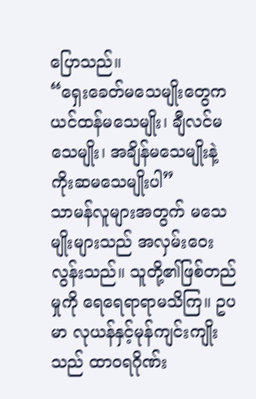ပြောသည်။
“ရှေးခေတ်မသေမျိုးတွေက ယင်ထန်မသေမျိုး၊ ချီလင်မသေမျိုး၊ အချိန်မသေမျိုးနဲ့ ကိုးဆမသေမျိုးပါ”
သာမန်လူများအတွက် မသေမျိုးများသည် အလှမ်းဝေးလွန်းသည်။ သူတို့၏ဖြစ်တည်မှုကို ရေရေရာရာမသိကြ။ ဥပမာ လုယန်နှင့်မုန်ကျင်းကျိုးသည် ထာဝရဂိုဏ်း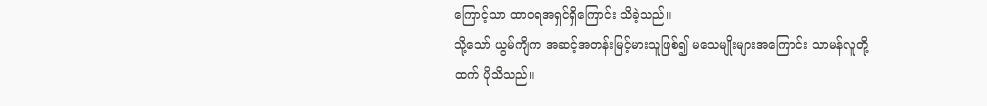ကြောင့်သာ ထာဝရအရှင်ရှိကြောင်း သိခဲ့သည်။
သို့သော် ယွမ်ကျိက အဆင့်အတန်းမြင့်မားသူဖြစ်၍ မသေမျိုးများအကြောင်း သာမန်လူတို့ထက် ပိုသိသည်။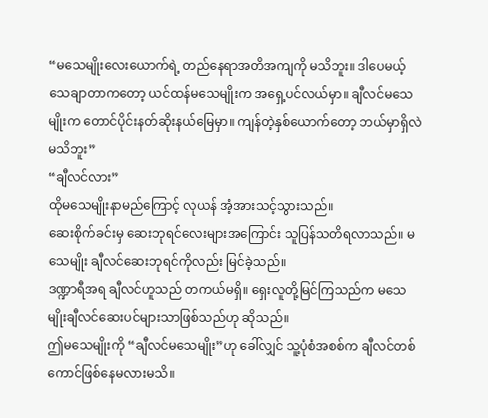“မသေမျိုးလေးယောက်ရဲ့ တည်နေရာအတိအကျကို မသိဘူး။ ဒါပေမယ့် သေချာတာကတော့ ယင်ထန်မသေမျိုးက အရှေ့ပင်လယ်မှာ။ ချီလင်မသေမျိုးက တောင်ပိုင်းနတ်ဆိုးနယ်မြေမှာ။ ကျန်တဲ့နှစ်ယောက်တော့ ဘယ်မှာရှိလဲ မသိဘူး”
“ချီလင်လား”
ထိုမသေမျိုးနာမည်ကြောင့် လုယန် အံ့အားသင့်သွားသည်။
ဆေးစိုက်ခင်းမှ ဆေးဘုရင်လေးများအကြောင်း သူပြန်သတိရလာသည်။ မသေမျိုး ချီလင်ဆေးဘုရင်ကိုလည်း မြင်ခဲ့သည်။
ဒဏ္ဍာရီအရ ချီလင်ဟူသည် တကယ်မရှိ။ ရှေးလူတို့မြင်ကြသည်က မသေမျိုးချီလင်ဆေးပင်များသာဖြစ်သည်ဟု ဆိုသည်။
ဤမသေမျိုးကို “ချီလင်မသေမျိုး”ဟု ခေါ်လျှင် သူ့ပုံစံအစစ်က ချီလင်တစ်ကောင်ဖြစ်နေမလားမသိ။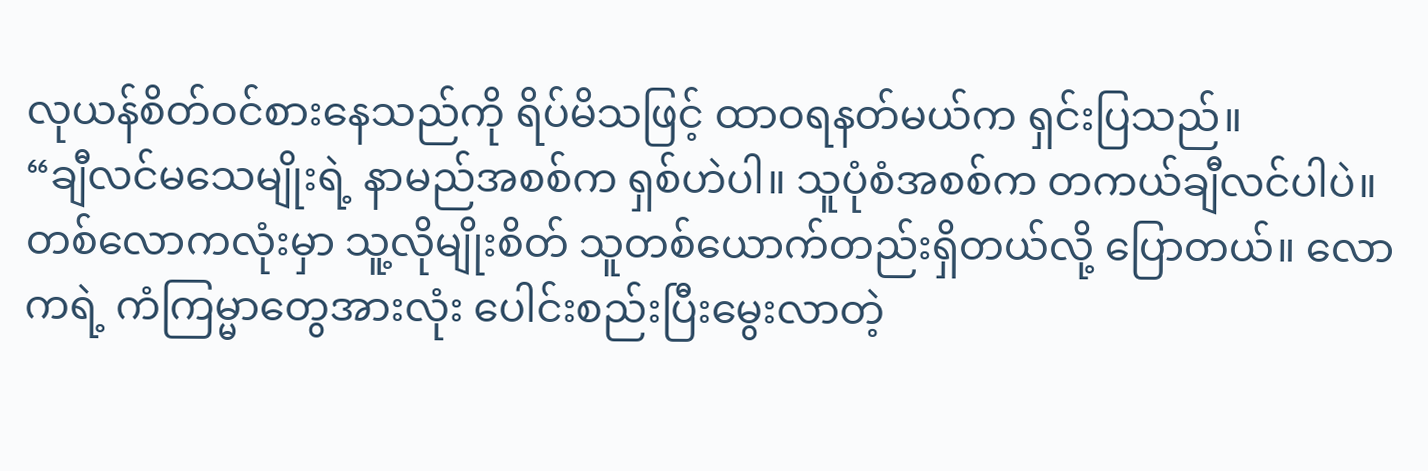လုယန်စိတ်ဝင်စားနေသည်ကို ရိပ်မိသဖြင့် ထာဝရနတ်မယ်က ရှင်းပြသည်။
“ချီလင်မသေမျိုးရဲ့ နာမည်အစစ်က ရှစ်ဟဲပါ။ သူပုံစံအစစ်က တကယ်ချီလင်ပါပဲ။ တစ်လောကလုံးမှာ သူ့လိုမျိုးစိတ် သူတစ်ယောက်တည်းရှိတယ်လို့ ပြောတယ်။ လောကရဲ့ ကံကြမ္မာတွေအားလုံး ပေါင်းစည်းပြီးမွေးလာတဲ့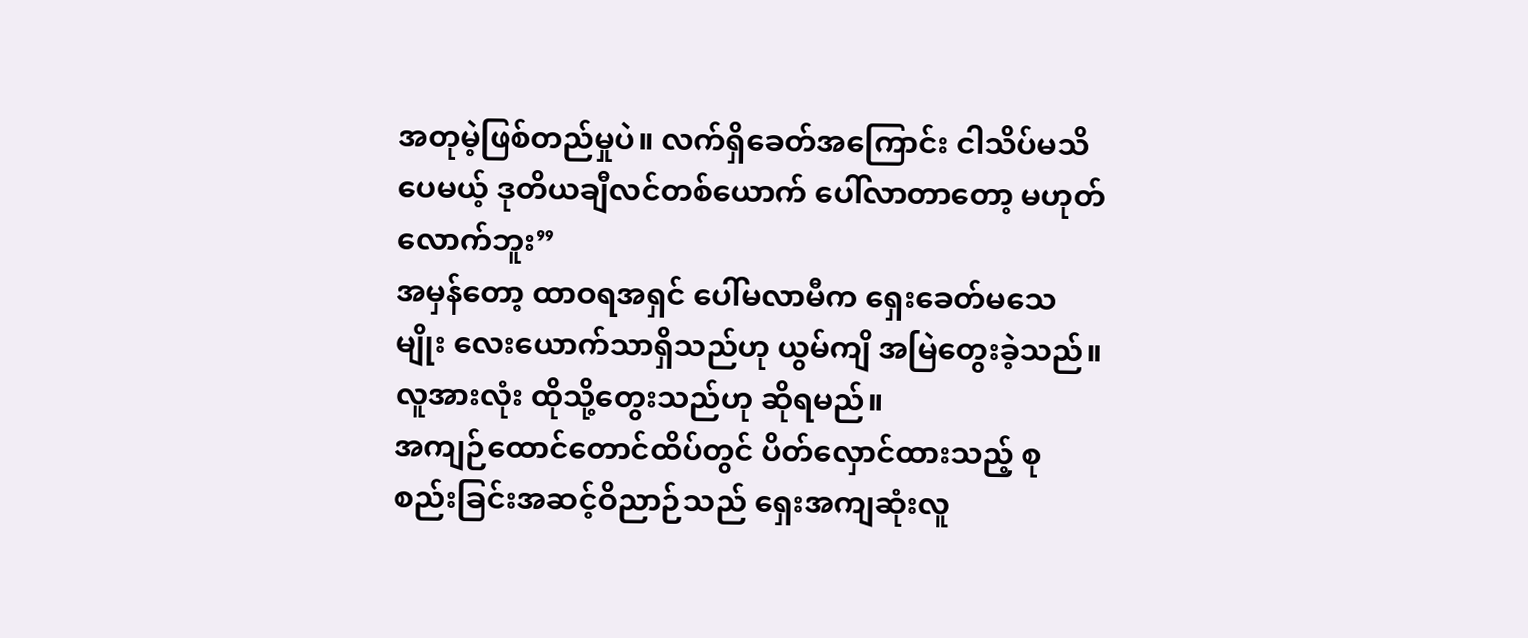အတုမဲ့ဖြစ်တည်မှုပဲ။ လက်ရှိခေတ်အကြောင်း ငါသိပ်မသိပေမယ့် ဒုတိယချီလင်တစ်ယောက် ပေါ်လာတာတော့ မဟုတ်လောက်ဘူး”
အမှန်တော့ ထာဝရအရှင် ပေါ်မလာမီက ရှေးခေတ်မသေမျိုး လေးယောက်သာရှိသည်ဟု ယွမ်ကျိ အမြဲတွေးခဲ့သည်။ လူအားလုံး ထိုသို့တွေးသည်ဟု ဆိုရမည်။
အကျဉ်ထောင်တောင်ထိပ်တွင် ပိတ်လှောင်ထားသည့် စုစည်းခြင်းအဆင့်ဝိညာဉ်သည် ရှေးအကျဆုံးလူ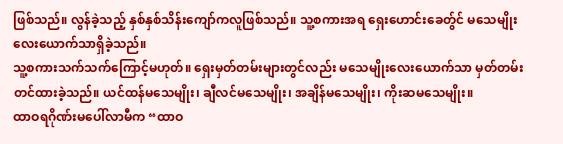ဖြစ်သည်။ လွန်ခဲ့သည့် နှစ်နှစ်သိန်းကျော်ကလူဖြစ်သည်။ သူ့စကားအရ ရှေးဟောင်းခေတ်ွင် မသေမျိုးလေးယောက်သာရှိခဲ့သည်။
သူ့စကားသက်သက်ကြောင့်မဟုတ်။ ရှေးမှတ်တမ်းများတွင်လည်း မသေမျိုးလေးယောက်သာ မှတ်တမ်းတင်ထားခဲ့သည်။ ယင်ထန်မသေမျိုး၊ ချီလင်မသေမျိုး၊ အချိန်မသေမျိုး၊ ကိုးဆမသေမျိုး။
ထာဝရဂိုဏ်းမပေါ်လာမီက “ထာဝ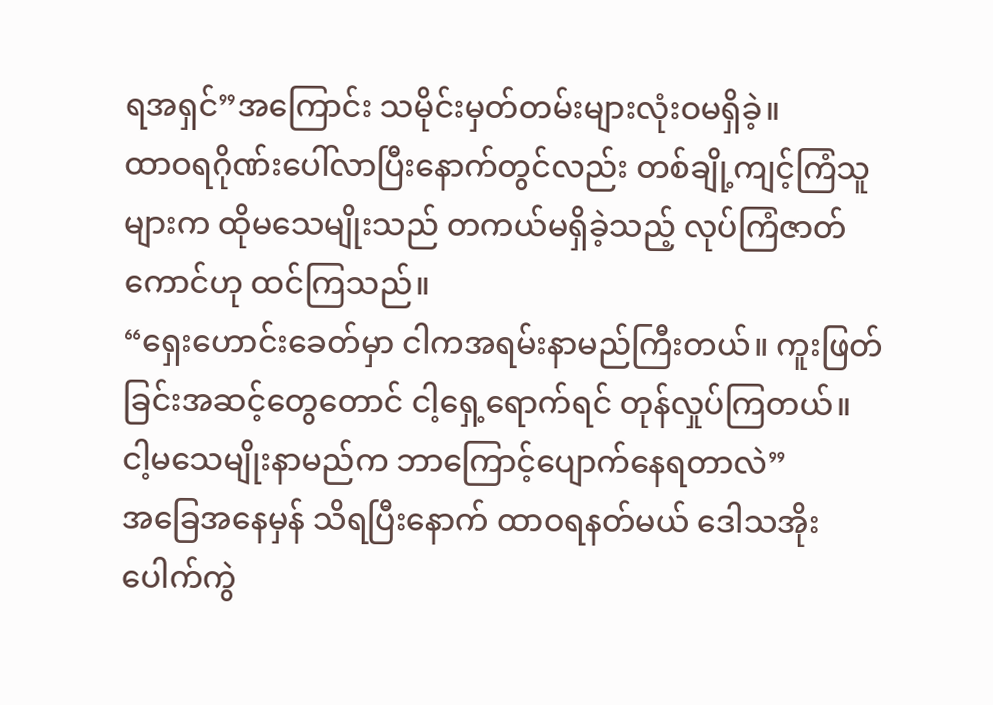ရအရှင်”အကြောင်း သမိုင်းမှတ်တမ်းများလုံးဝမရှိခဲ့။
ထာဝရဂိုဏ်းပေါ်လာပြီးနောက်တွင်လည်း တစ်ချို့ကျင့်ကြံသူများက ထိုမသေမျိုးသည် တကယ်မရှိခဲ့သည့် လုပ်ကြံဇာတ်ကောင်ဟု ထင်ကြသည်။
“ရှေးဟောင်းခေတ်မှာ ငါကအရမ်းနာမည်ကြီးတယ်။ ကူးဖြတ်ခြင်းအဆင့်တွေတောင် ငါ့ရှေ့ရောက်ရင် တုန်လှုပ်ကြတယ်။ ငါ့မသေမျိုးနာမည်က ဘာကြောင့်ပျောက်နေရတာလဲ”
အခြေအနေမှန် သိရပြီးနောက် ထာဝရနတ်မယ် ဒေါသအိုးပေါက်ကွဲ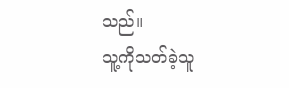သည်။
သူ့ကိုသတ်ခဲ့သူ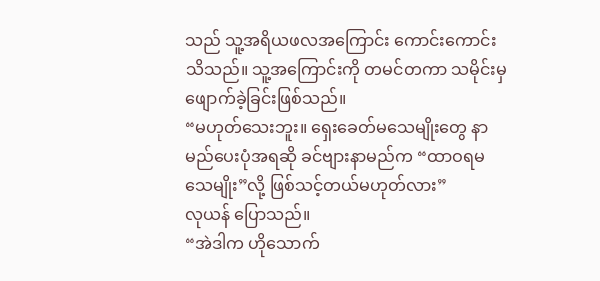သည် သူ့အရိယဖလအကြောင်း ကောင်းကောင်းသိသည်။ သူ့အကြောင်းကို တမင်တကာ သမိုင်းမှဖျောက်ခဲ့ခြင်းဖြစ်သည်။
“မဟုတ်သေးဘူး။ ရှေးခေတ်မသေမျိုးတွေ နာမည်ပေးပုံအရဆို ခင်ဗျားနာမည်က “ထာဝရမသေမျိုး”လို့ ဖြစ်သင့်တယ်မဟုတ်လား”
လုယန် ပြောသည်။
“အဲဒါက ဟိုသောက်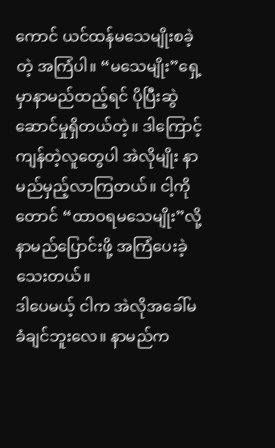ကောင် ယင်ထန်မသေမျိုးစခဲ့တဲ့ အကြံပါ။ “မသေမျိုး”ရှေ့မှာနာမည်ထည့်ရင် ပိုပြီးဆွဲဆောင်မှုရှိတယ်တဲ့။ ဒါကြောင့် ကျန်တဲ့လူတွေပါ အဲလိုမျိုး နာမည်မှည့်လာကြတယ်။ ငါ့ကိုတောင် “ထာဝရမသေမျိုး”လို့ နာမည်ပြောင်းဖို့ အကြံပေးခဲ့သေးတယ်။
ဒါပေမယ့် ငါက အဲလိုအခေါ်မခံချင်ဘူးလေ။ နာမည်က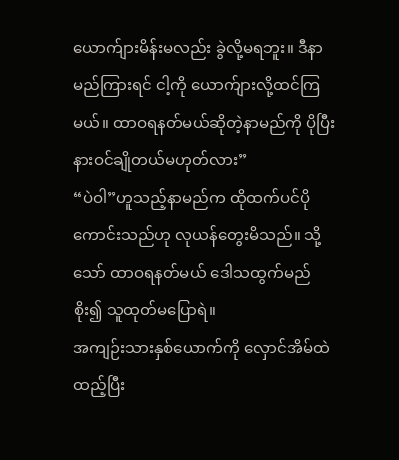ယောက်ျားမိန်းမလည်း ခွဲလို့မရဘူး။ ဒီနာမည်ကြားရင် ငါ့ကို ယောက်ျားလို့ထင်ကြမယ်။ ထာဝရနတ်မယ်ဆိုတဲ့နာမည်ကို ပိုပြီးနားဝင်ချိုတယ်မဟုတ်လား”
“ပဲဝါ”ဟူသည့်နာမည်က ထိုထက်ပင်ပိုကောင်းသည်ဟု လုယန်တွေးမိသည်။ သို့သော် ထာဝရနတ်မယ် ဒေါသထွက်မည်စိုး၍ သူထုတ်မပြောရဲ။
အကျဉ်းသားနှစ်ယောက်ကို လှောင်အိမ်ထဲထည့်ပြီး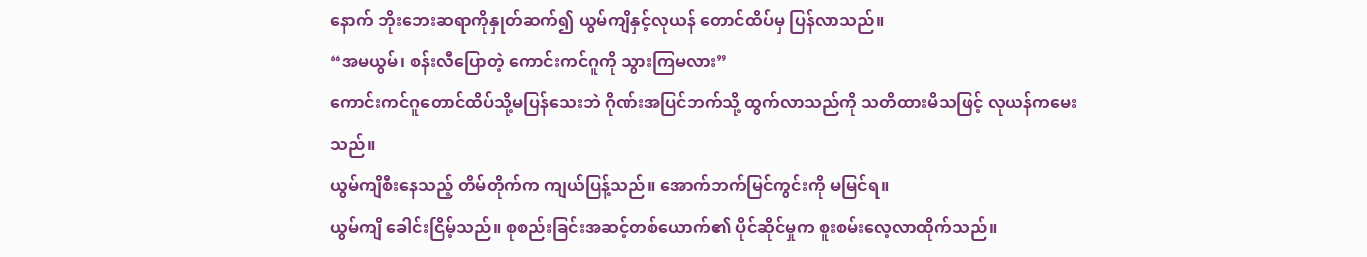နောက် ဘိုးဘေးဆရာကိုနှုတ်ဆက်၍ ယွမ်ကျိနှင့်လုယန် တောင်ထိပ်မှ ပြန်လာသည်။
“အမယွမ်၊ စန်းလီပြောတဲ့ ကောင်းကင်ဂူကို သွားကြမလား”
ကောင်းကင်ဂူတောင်ထိပ်သို့မပြန်သေးဘဲ ဂိုဏ်းအပြင်ဘက်သို့ ထွက်လာသည်ကို သတိထားမိသဖြင့် လုယန်ကမေးသည်။
ယွမ်ကျိစီးနေသည့် တိမ်တိုက်က ကျယ်ပြန့်သည်။ အောက်ဘက်မြင်ကွင်းကို မမြင်ရ။
ယွမ်ကျိ ခေါင်းငြိမ့်သည်။ စုစည်းခြင်းအဆင့်တစ်ယောက်၏ ပိုင်ဆိုင်မှုက စူးစမ်းလေ့လာထိုက်သည်။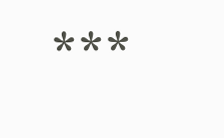***